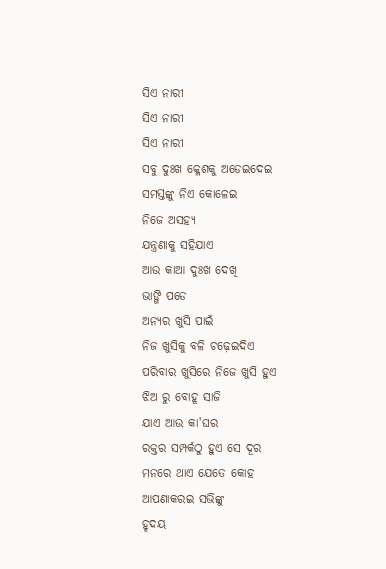ସିଏ ନାରୀ
ସିଏ ନାରୀ
ସିଏ ନାରୀ
ସବୁ ଦୁଃଖ କ୍ଳେଶକୁ ଅଡେଇଦେଇ
ସମସ୍ତଙ୍କୁ ନିଏ କୋଳେଇ
ନିଜେ ଅସହ୍ୟ
ଯନ୍ତ୍ରଣାକୁ ସହିଯାଏ
ଆଉ କାଆ ଦୁଃଖ ଦେଖି
ଭାଙ୍ଗି ପଡେ
ଅନ୍ୟର ଖୁସି ପାଇଁ
ନିଜ ଖୁସିକୁ ବଳି ଚଢ଼େଇଦିଏ
ପରିବାର ଖୁସିରେ ନିଜେ ଖୁସି ହୁଏ
ଝିଅ ରୁ ବୋହୂ ସାଜି
ଯାଏ ଆଉ କା'ଘର
ରକ୍ତର ସମ୍ପର୍କଠୁ ହୁଏ ସେ ଦୂର
ମନରେ ଥାଏ ଯେତେ କୋହ
ଆପଣାକରଇ ସଭିଙ୍କୁ
ହୃଦୟ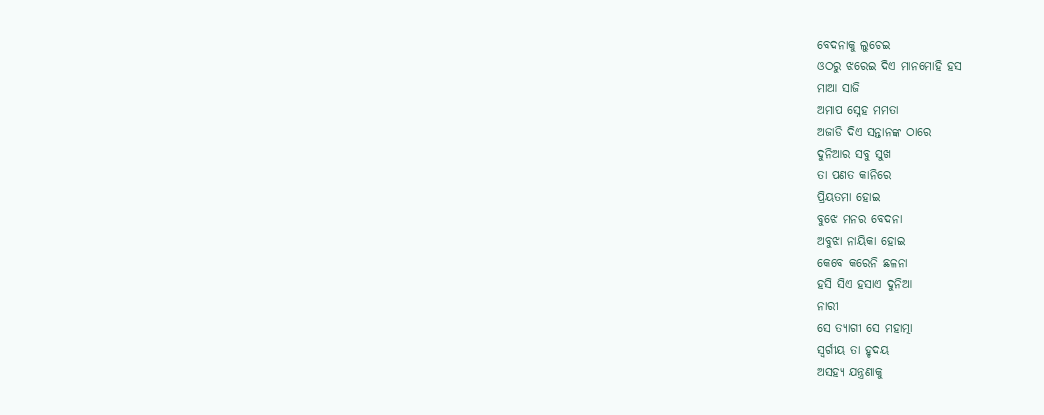ବେଦନାକୁ ଲୁଚେଇ
ଓଠରୁ ଝରେଇ ଦିଏ ମାନମୋହି ହସ
ମାଆ ସାଜି
ଅମାପ ସ୍ନେହ ମମତା
ଅଜାଡି ଦିଏ ସନ୍ତାନଙ୍କ ଠାରେ
ଦୁନିଆର ସବୁ ସୁଖ
ତା ପଣତ କାନିରେ
ପ୍ରିୟତମା ହୋଇ
ବୁଝେ ମନର ବେଦନା
ଅବୁଝା ନାୟିକା ହୋଇ
କେବେ କରେନି ଛଳନା
ହସି ସିଏ ହସାଏ ଦୁନିଆ
ନାରୀ
ସେ ତ୍ୟାଗୀ ସେ ମହାତ୍ମା
ସ୍ବର୍ଗୀୟ ତା ହୃଦୟ
ଅସହ୍ୟ ଯନ୍ତ୍ରଣାକୁ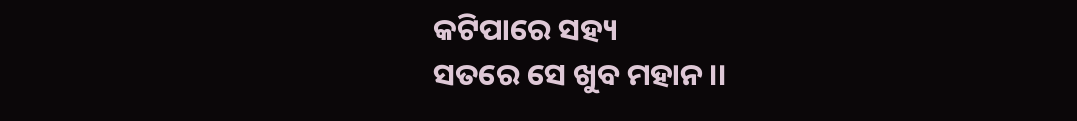କଟିପାରେ ସହ୍ୟ
ସତରେ ସେ ଖୁବ ମହାନ ।।